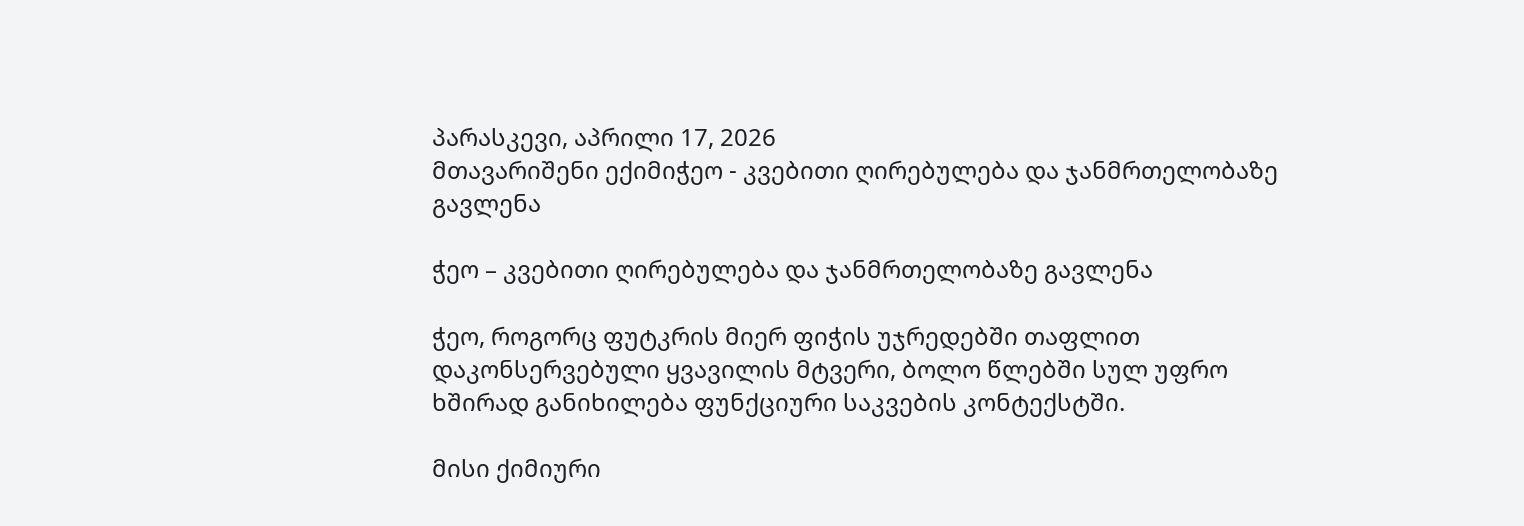პარასკევი, აპრილი 17, 2026
მთავარიშენი ექიმიჭეო - კვებითი ღირებულება და ჯანმრთელობაზე გავლენა

ჭეო – კვებითი ღირებულება და ჯანმრთელობაზე გავლენა

ჭეო, როგორც ფუტკრის მიერ ფიჭის უჯრედებში თაფლით დაკონსერვებული ყვავილის მტვერი, ბოლო წლებში სულ უფრო ხშირად განიხილება ფუნქციური საკვების კონტექსტში.

მისი ქიმიური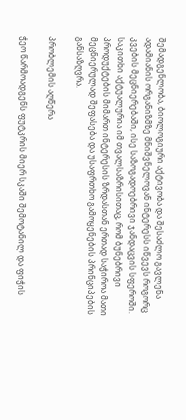შემადგენლობა, ბიოლოგიური აქტივობა და შესაძლო გავლენა ადამიანის ორგანიზმზე მნიშვნელოვან ინტერესს იწვევს როგორც კვების მეცნიერებაში, ისე საზოგადოებრივი ჯანდაცვის სფეროში. საკითხი აქტუალურია იმ თვალსაზრისითაც, რომ ბუნებრივი პროდუქტების მიმართ ინტერესის ზრდასთან ერთად საჭიროა მათი მეცნიერულად შეფასება და უსაფრთხო გამოყენების პრინციპების განსაზღვრა.

პრობლემის აღწერა

ჭეო წარმოადგენს ფუტკრის მიერ სკაში შემოტანილ და ფიჭის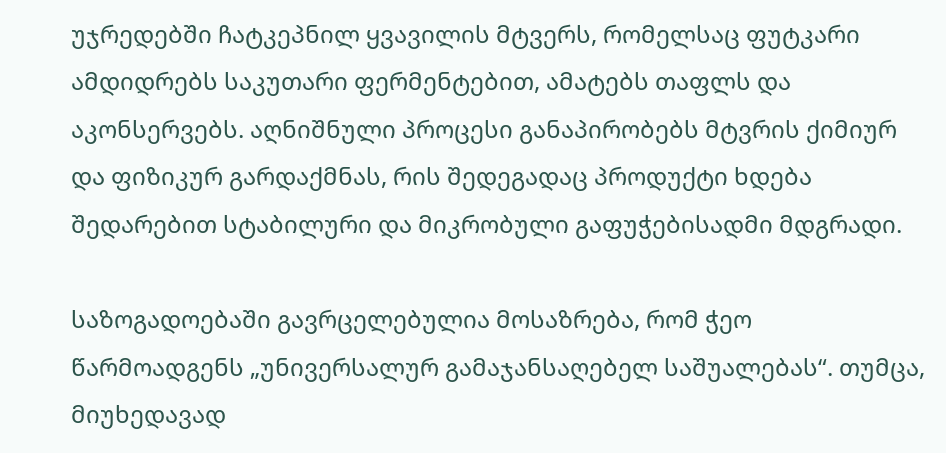უჯრედებში ჩატკეპნილ ყვავილის მტვერს, რომელსაც ფუტკარი ამდიდრებს საკუთარი ფერმენტებით, ამატებს თაფლს და აკონსერვებს. აღნიშნული პროცესი განაპირობებს მტვრის ქიმიურ და ფიზიკურ გარდაქმნას, რის შედეგადაც პროდუქტი ხდება შედარებით სტაბილური და მიკრობული გაფუჭებისადმი მდგრადი.

საზოგადოებაში გავრცელებულია მოსაზრება, რომ ჭეო წარმოადგენს „უნივერსალურ გამაჯანსაღებელ საშუალებას“. თუმცა, მიუხედავად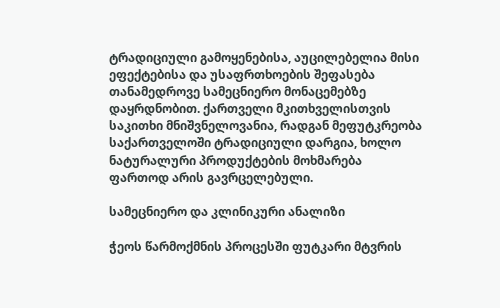ტრადიციული გამოყენებისა, აუცილებელია მისი ეფექტებისა და უსაფრთხოების შეფასება თანამედროვე სამეცნიერო მონაცემებზე დაყრდნობით. ქართველი მკითხველისთვის საკითხი მნიშვნელოვანია, რადგან მეფუტკრეობა საქართველოში ტრადიციული დარგია, ხოლო ნატურალური პროდუქტების მოხმარება ფართოდ არის გავრცელებული.

სამეცნიერო და კლინიკური ანალიზი

ჭეოს წარმოქმნის პროცესში ფუტკარი მტვრის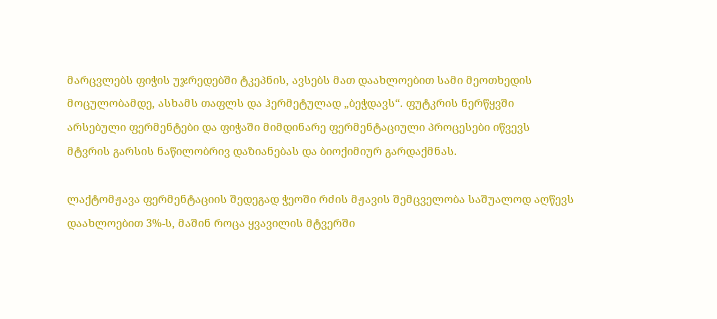მარცვლებს ფიჭის უჯრედებში ტკეპნის, ავსებს მათ დაახლოებით სამი მეოთხედის მოცულობამდე, ასხამს თაფლს და ჰერმეტულად „ბეჭდავს“. ფუტკრის ნერწყვში არსებული ფერმენტები და ფიჭაში მიმდინარე ფერმენტაციული პროცესები იწვევს მტვრის გარსის ნაწილობრივ დაზიანებას და ბიოქიმიურ გარდაქმნას.

ლაქტომჟავა ფერმენტაციის შედეგად ჭეოში რძის მჟავის შემცველობა საშუალოდ აღწევს დაახლოებით 3%-ს, მაშინ როცა ყვავილის მტვერში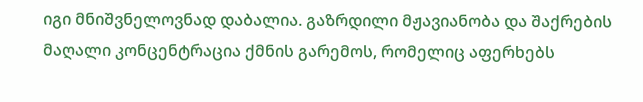იგი მნიშვნელოვნად დაბალია. გაზრდილი მჟავიანობა და შაქრების მაღალი კონცენტრაცია ქმნის გარემოს, რომელიც აფერხებს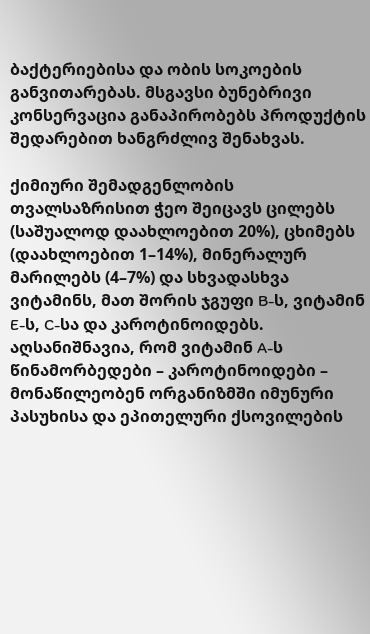ბაქტერიებისა და ობის სოკოების განვითარებას. მსგავსი ბუნებრივი კონსერვაცია განაპირობებს პროდუქტის შედარებით ხანგრძლივ შენახვას.

ქიმიური შემადგენლობის თვალსაზრისით ჭეო შეიცავს ცილებს (საშუალოდ დაახლოებით 20%), ცხიმებს (დაახლოებით 1–14%), მინერალურ მარილებს (4–7%) და სხვადასხვა ვიტამინს, მათ შორის ჯგუფი B-ს, ვიტამინ E-ს, C-სა და კაროტინოიდებს. აღსანიშნავია, რომ ვიტამინ A-ს წინამორბედები – კაროტინოიდები – მონაწილეობენ ორგანიზმში იმუნური პასუხისა და ეპითელური ქსოვილების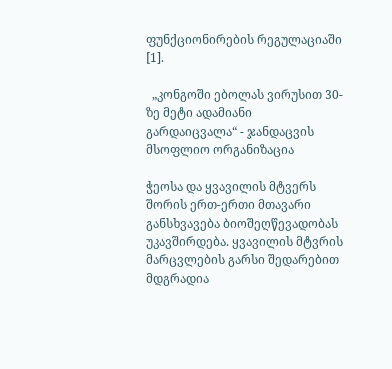ფუნქციონირების რეგულაციაში [1].

  „კონგოში ებოლას ვირუსით 30-ზე მეტი ადამიანი გარდაიცვალა“ - ჯანდაცვის მსოფლიო ორგანიზაცია

ჭეოსა და ყვავილის მტვერს შორის ერთ-ერთი მთავარი განსხვავება ბიოშეღწევადობას უკავშირდება. ყვავილის მტვრის მარცვლების გარსი შედარებით მდგრადია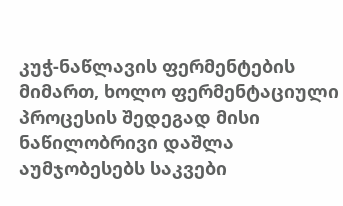კუჭ-ნაწლავის ფერმენტების მიმართ, ხოლო ფერმენტაციული პროცესის შედეგად მისი ნაწილობრივი დაშლა აუმჯობესებს საკვები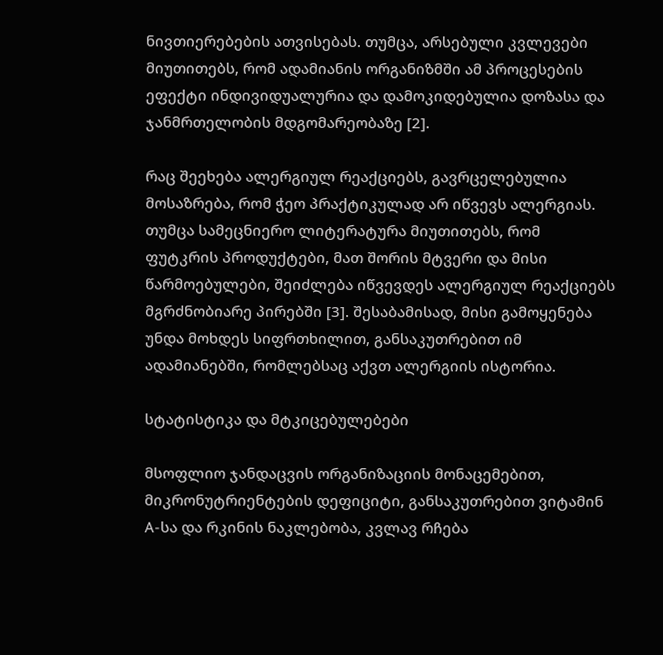ნივთიერებების ათვისებას. თუმცა, არსებული კვლევები მიუთითებს, რომ ადამიანის ორგანიზმში ამ პროცესების ეფექტი ინდივიდუალურია და დამოკიდებულია დოზასა და ჯანმრთელობის მდგომარეობაზე [2].

რაც შეეხება ალერგიულ რეაქციებს, გავრცელებულია მოსაზრება, რომ ჭეო პრაქტიკულად არ იწვევს ალერგიას. თუმცა სამეცნიერო ლიტერატურა მიუთითებს, რომ ფუტკრის პროდუქტები, მათ შორის მტვერი და მისი წარმოებულები, შეიძლება იწვევდეს ალერგიულ რეაქციებს მგრძნობიარე პირებში [3]. შესაბამისად, მისი გამოყენება უნდა მოხდეს სიფრთხილით, განსაკუთრებით იმ ადამიანებში, რომლებსაც აქვთ ალერგიის ისტორია.

სტატისტიკა და მტკიცებულებები

მსოფლიო ჯანდაცვის ორგანიზაციის მონაცემებით, მიკრონუტრიენტების დეფიციტი, განსაკუთრებით ვიტამინ A-სა და რკინის ნაკლებობა, კვლავ რჩება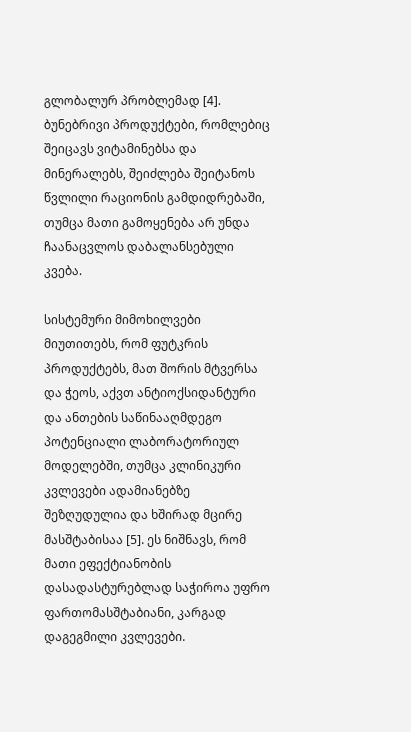გლობალურ პრობლემად [4]. ბუნებრივი პროდუქტები, რომლებიც შეიცავს ვიტამინებსა და მინერალებს, შეიძლება შეიტანოს წვლილი რაციონის გამდიდრებაში, თუმცა მათი გამოყენება არ უნდა ჩაანაცვლოს დაბალანსებული კვება.

სისტემური მიმოხილვები მიუთითებს, რომ ფუტკრის პროდუქტებს, მათ შორის მტვერსა და ჭეოს, აქვთ ანტიოქსიდანტური და ანთების საწინააღმდეგო პოტენციალი ლაბორატორიულ მოდელებში, თუმცა კლინიკური კვლევები ადამიანებზე შეზღუდულია და ხშირად მცირე მასშტაბისაა [5]. ეს ნიშნავს, რომ მათი ეფექტიანობის დასადასტურებლად საჭიროა უფრო ფართომასშტაბიანი, კარგად დაგეგმილი კვლევები.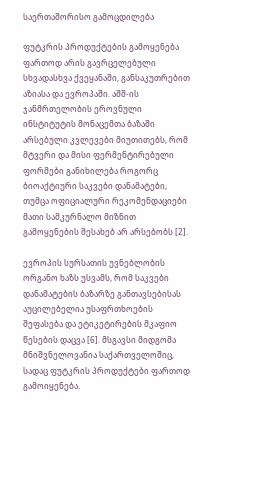საერთაშორისო გამოცდილება

ფუტკრის პროდუქტების გამოყენება ფართოდ არის გავრცელებული სხვადასხვა ქვეყანაში, განსაკუთრებით აზიასა და ევროპაში. აშშ-ის ჯანმრთელობის ეროვნული ინსტიტუტის მონაცემთა ბაზაში არსებული კვლევები მიუთითებს, რომ მტვერი და მისი ფერმენტირებული ფორმები განიხილება როგორც ბიოაქტიური საკვები დანამატები, თუმცა ოფიციალური რეკომენდაციები მათი სამკურნალო მიზნით გამოყენების შესახებ არ არსებობს [2].

ევროპის სურსათის უვნებლობის ორგანო ხაზს უსვამს, რომ საკვები დანამატების ბაზარზე განთავსებისას აუცილებელია უსაფრთხოების შეფასება და ეტიკეტირების მკაფიო წესების დაცვა [6]. მსგავსი მიდგომა მნიშვნელოვანია საქართველოშიც, სადაც ფუტკრის პროდუქტები ფართოდ გამოიყენება.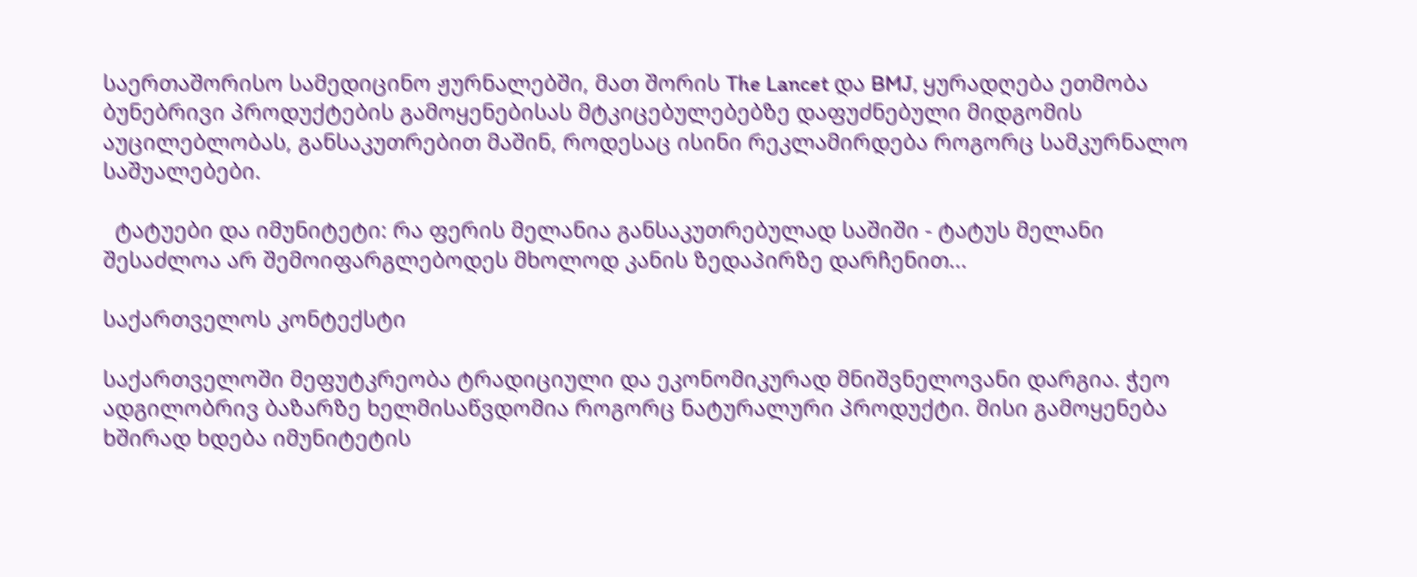საერთაშორისო სამედიცინო ჟურნალებში, მათ შორის The Lancet და BMJ, ყურადღება ეთმობა ბუნებრივი პროდუქტების გამოყენებისას მტკიცებულებებზე დაფუძნებული მიდგომის აუცილებლობას, განსაკუთრებით მაშინ, როდესაც ისინი რეკლამირდება როგორც სამკურნალო საშუალებები.

  ტატუები და იმუნიტეტი: რა ფერის მელანია განსაკუთრებულად საშიში - ტატუს მელანი შესაძლოა არ შემოიფარგლებოდეს მხოლოდ კანის ზედაპირზე დარჩენით...

საქართველოს კონტექსტი

საქართველოში მეფუტკრეობა ტრადიციული და ეკონომიკურად მნიშვნელოვანი დარგია. ჭეო ადგილობრივ ბაზარზე ხელმისაწვდომია როგორც ნატურალური პროდუქტი. მისი გამოყენება ხშირად ხდება იმუნიტეტის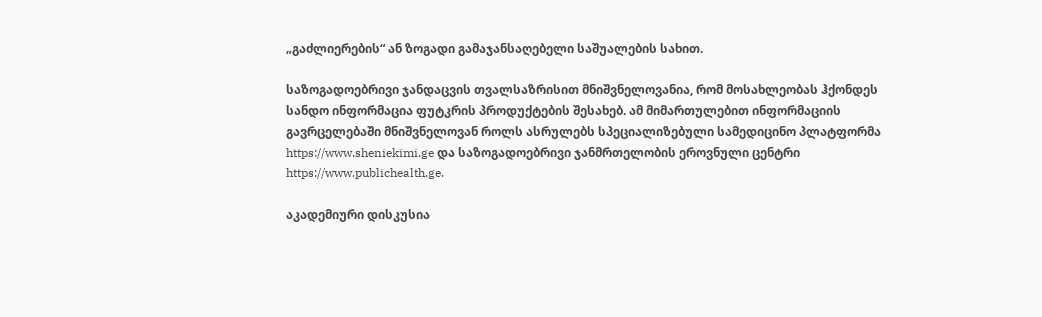„გაძლიერების“ ან ზოგადი გამაჯანსაღებელი საშუალების სახით.

საზოგადოებრივი ჯანდაცვის თვალსაზრისით მნიშვნელოვანია, რომ მოსახლეობას ჰქონდეს სანდო ინფორმაცია ფუტკრის პროდუქტების შესახებ. ამ მიმართულებით ინფორმაციის გავრცელებაში მნიშვნელოვან როლს ასრულებს სპეციალიზებული სამედიცინო პლატფორმა https://www.sheniekimi.ge და საზოგადოებრივი ჯანმრთელობის ეროვნული ცენტრი https://www.publichealth.ge.

აკადემიური დისკუსია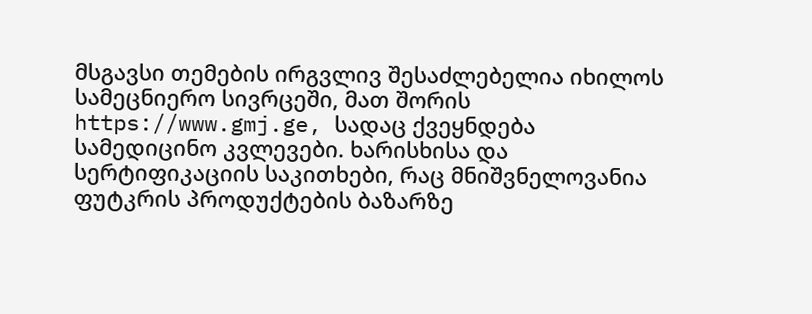მსგავსი თემების ირგვლივ შესაძლებელია იხილოს სამეცნიერო სივრცეში, მათ შორის https://www.gmj.ge, სადაც ქვეყნდება სამედიცინო კვლევები. ხარისხისა და სერტიფიკაციის საკითხები, რაც მნიშვნელოვანია ფუტკრის პროდუქტების ბაზარზე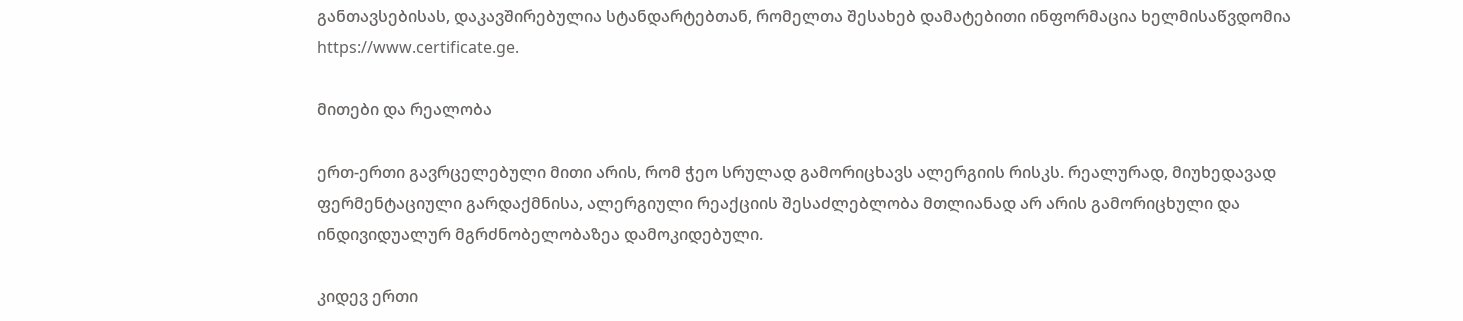განთავსებისას, დაკავშირებულია სტანდარტებთან, რომელთა შესახებ დამატებითი ინფორმაცია ხელმისაწვდომია https://www.certificate.ge.

მითები და რეალობა

ერთ-ერთი გავრცელებული მითი არის, რომ ჭეო სრულად გამორიცხავს ალერგიის რისკს. რეალურად, მიუხედავად ფერმენტაციული გარდაქმნისა, ალერგიული რეაქციის შესაძლებლობა მთლიანად არ არის გამორიცხული და ინდივიდუალურ მგრძნობელობაზეა დამოკიდებული.

კიდევ ერთი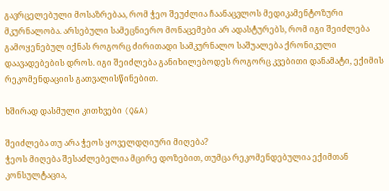გავრცელებული მოსაზრებაა, რომ ჭეო შეუძლია ჩაანაცვლოს მედიკამენტოზური მკურნალობა. არსებული სამეცნიერო მონაცემები არ ადასტურებს, რომ იგი შეიძლება გამოყენებულ იქნას როგორც ძირითადი სამკურნალო საშუალება ქრონიკული დაავადებების დროს. იგი შეიძლება განიხილებოდეს როგორც კვებითი დანამატი, ექიმის რეკომენდაციის გათვალისწინებით.

ხშირად დასმული კითხვები (Q&A)

შეიძლება თუ არა ჭეოს ყოველდღიური მიღება?
ჭეოს მიღება შესაძლებელია მცირე დოზებით, თუმცა რეკომენდებულია ექიმთან კონსულტაცია,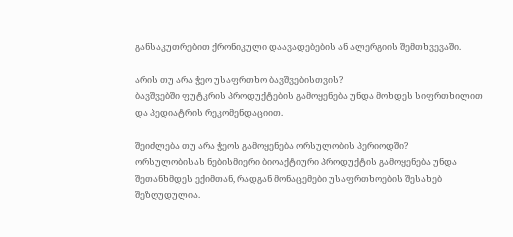განსაკუთრებით ქრონიკული დაავადებების ან ალერგიის შემთხვევაში.

არის თუ არა ჭეო უსაფრთხო ბავშვებისთვის?
ბავშვებში ფუტკრის პროდუქტების გამოყენება უნდა მოხდეს სიფრთხილით და პედიატრის რეკომენდაციით.

შეიძლება თუ არა ჭეოს გამოყენება ორსულობის პერიოდში?
ორსულობისას ნებისმიერი ბიოაქტიური პროდუქტის გამოყენება უნდა შეთანხმდეს ექიმთან, რადგან მონაცემები უსაფრთხოების შესახებ შეზღუდულია.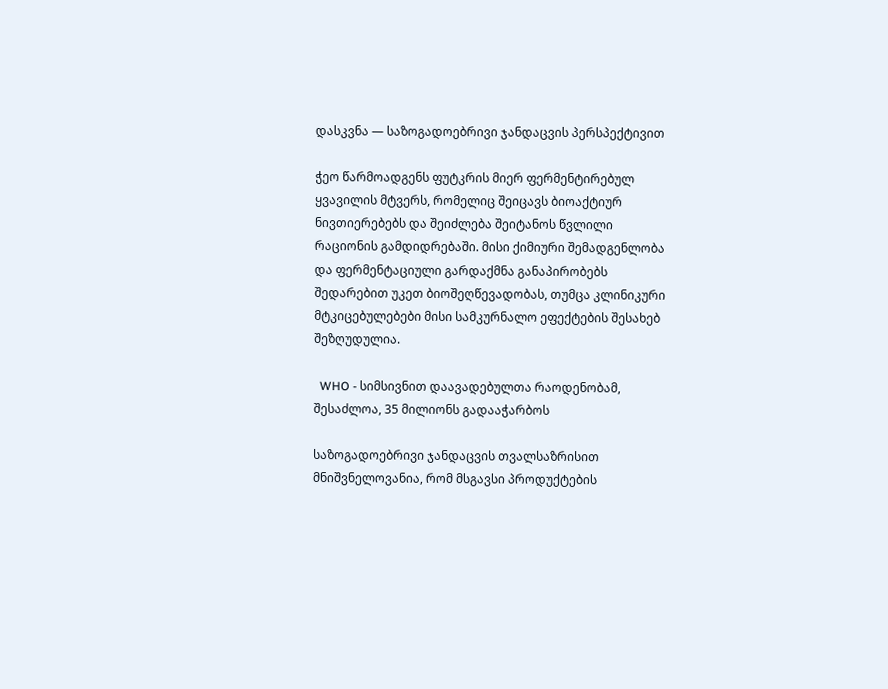დასკვნა — საზოგადოებრივი ჯანდაცვის პერსპექტივით

ჭეო წარმოადგენს ფუტკრის მიერ ფერმენტირებულ ყვავილის მტვერს, რომელიც შეიცავს ბიოაქტიურ ნივთიერებებს და შეიძლება შეიტანოს წვლილი რაციონის გამდიდრებაში. მისი ქიმიური შემადგენლობა და ფერმენტაციული გარდაქმნა განაპირობებს შედარებით უკეთ ბიოშეღწევადობას, თუმცა კლინიკური მტკიცებულებები მისი სამკურნალო ეფექტების შესახებ შეზღუდულია.

  WHO - სიმსივნით დაავადებულთა რაოდენობამ, შესაძლოა, 35 მილიონს გადააჭარბოს

საზოგადოებრივი ჯანდაცვის თვალსაზრისით მნიშვნელოვანია, რომ მსგავსი პროდუქტების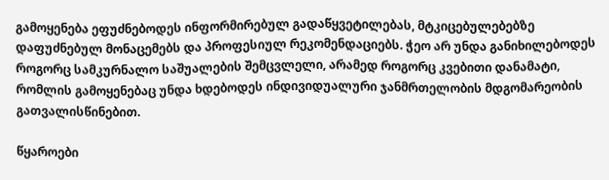გამოყენება ეფუძნებოდეს ინფორმირებულ გადაწყვეტილებას, მტკიცებულებებზე დაფუძნებულ მონაცემებს და პროფესიულ რეკომენდაციებს. ჭეო არ უნდა განიხილებოდეს როგორც სამკურნალო საშუალების შემცვლელი, არამედ როგორც კვებითი დანამატი, რომლის გამოყენებაც უნდა ხდებოდეს ინდივიდუალური ჯანმრთელობის მდგომარეობის გათვალისწინებით.

წყაროები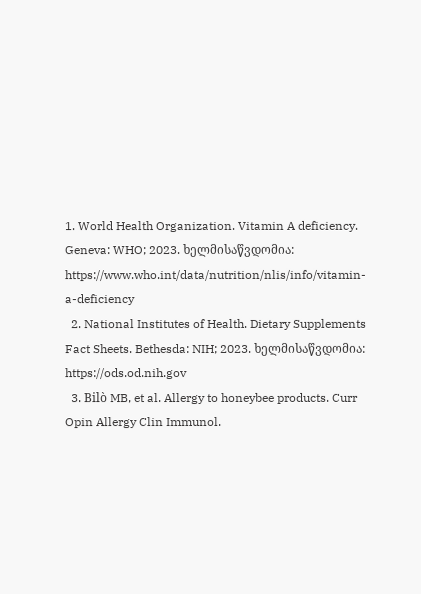1. World Health Organization. Vitamin A deficiency. Geneva: WHO; 2023. ხელმისაწვდომია: https://www.who.int/data/nutrition/nlis/info/vitamin-a-deficiency
  2. National Institutes of Health. Dietary Supplements Fact Sheets. Bethesda: NIH; 2023. ხელმისაწვდომია: https://ods.od.nih.gov
  3. Bilò MB, et al. Allergy to honeybee products. Curr Opin Allergy Clin Immunol.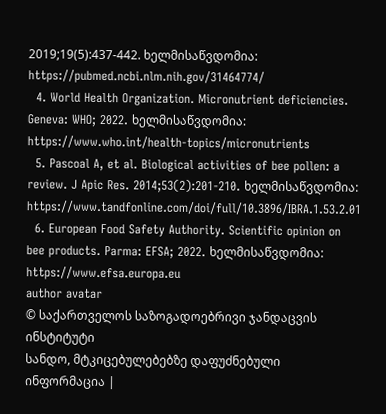2019;19(5):437-442. ხელმისაწვდომია: https://pubmed.ncbi.nlm.nih.gov/31464774/
  4. World Health Organization. Micronutrient deficiencies. Geneva: WHO; 2022. ხელმისაწვდომია: https://www.who.int/health-topics/micronutrients
  5. Pascoal A, et al. Biological activities of bee pollen: a review. J Apic Res. 2014;53(2):201-210. ხელმისაწვდომია: https://www.tandfonline.com/doi/full/10.3896/IBRA.1.53.2.01
  6. European Food Safety Authority. Scientific opinion on bee products. Parma: EFSA; 2022. ხელმისაწვდომია: https://www.efsa.europa.eu
author avatar
© საქართველოს საზოგადოებრივი ჯანდაცვის ინსტიტუტი
სანდო, მტკიცებულებებზე დაფუძნებული ინფორმაცია |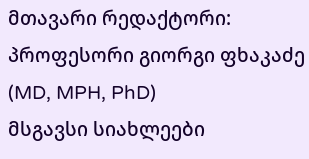მთავარი რედაქტორი: პროფესორი გიორგი ფხაკაძე (MD, MPH, PhD)
მსგავსი სიახლეები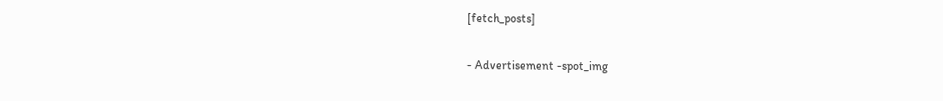[fetch_posts]

- Advertisement -spot_img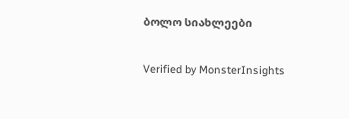ბოლო სიახლეები

Verified by MonsterInsights